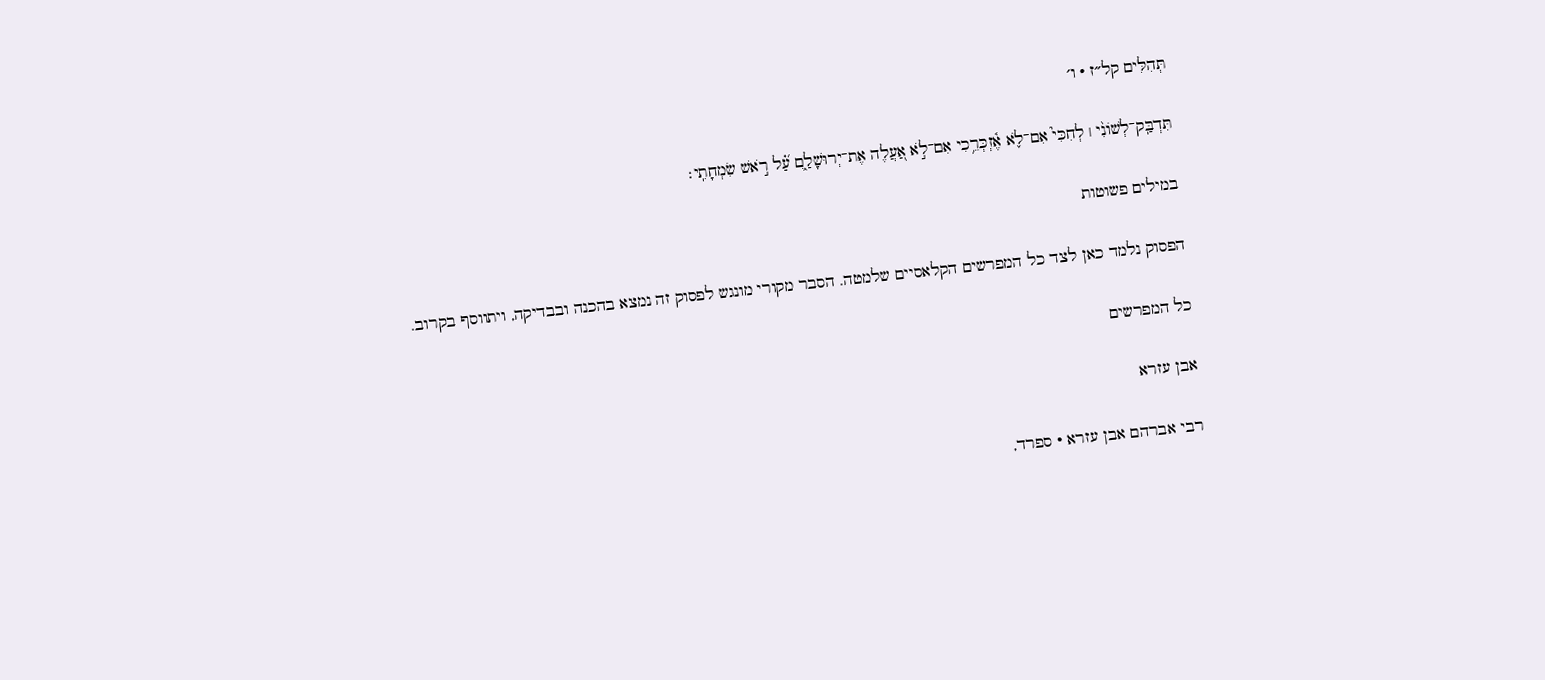תְּהִלִּים קל״ז · ו׳

תִּדְבַּֽק־לְשׁוֹנִ֨י ׀ לְחִכִּי֮ אִם־לֹ֢א אֶ֫זְכְּרֵ֥כִי אִם־לֹ֣א אַ֭עֲלֶה אֶת־יְרוּשָׁלַ֑͏ִם עַ֝֗ל רֹ֣אשׁ שִׂמְחָתִֽי׃

במילים פשוטות

הפסוק נלמד כאן לצד כל המפרשים הקלאסיים שלמטה. הסבר מקורי מונגש לפסוק זה נמצא בהכנה ובבדיקה, ויתווסף בקרוב.

כל המפרשים

אבן עזרא

רבי אברהם אבן עזרא · ספרד,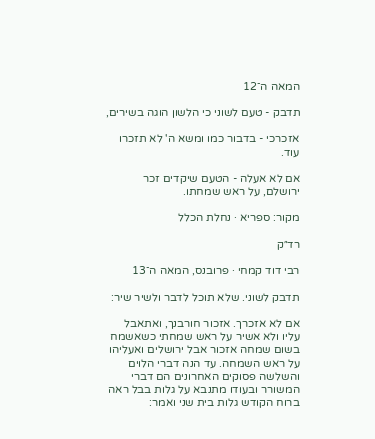המאה ה־12

תדבק - טעם לשוני כי הלשון הוגה בשירים,

אזכרכי - בדבור כמו ומשא ה' לא תזכרו עוד.

אם לא אעלה - הטעם שיקדים זכר ירושלם, על ראש שמחתו.

מקור: ספריא · נחלת הכלל

רד״ק

רבי דוד קמחי · פרובנס, המאה ה־13

תדבק לשוני. שלא תוכל לדבר ולשיר שיר:

אם לא אזכרך. אזכור חורבנך, ואתאבל עליו ולא אשיר על ראש שמחתי כשאשמח בשום שמחה אזכור אבל ירושלים ואעליהו על ראש השמחה. עד הנה דברי הלוים והשלשה פסוקים האחרונים הם דברי המשורר ובעודו מתנבא על גלות בבל ראה ברוח הקודש גלות בית שני ואמר: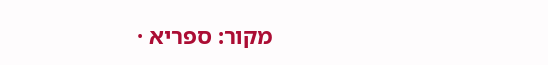מקור: ספריא ·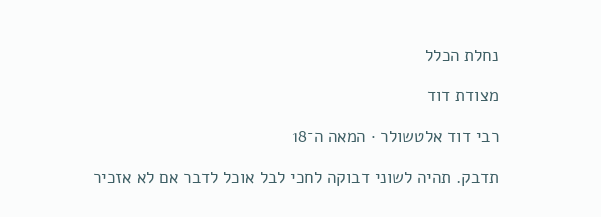נחלת הכלל

מצודת דוד

רבי דוד אלטשולר · המאה ה־18

תדבק. תהיה לשוני דבוקה לחכי לבל אוכל לדבר אם לא אזכיר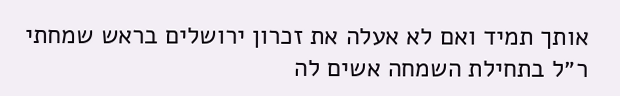אותך תמיד ואם לא אעלה את זכרון ירושלים בראש שמחתי ר״ל בתחילת השמחה אשים לה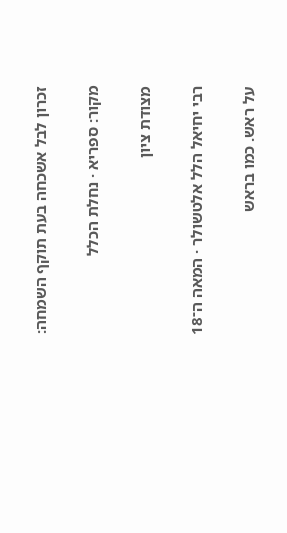זכרון לבל אשכחה בעת תוקף השמחה:

מקור: ספריא · נחלת הכלל

מצודת ציון

רבי יחיאל הלל אלטשולר · המאה ה־18

על ראש. כמו בראש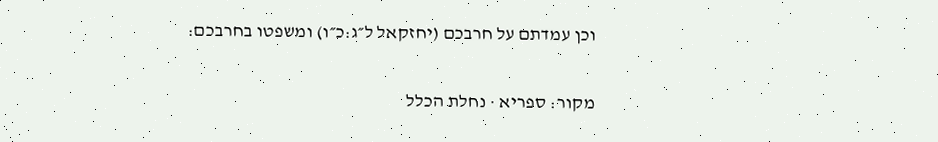וכן עמדתם על חרבכם (יחזקאל ל״ג:כ״ו) ומשפטו בחרבכם:

מקור: ספריא · נחלת הכלל